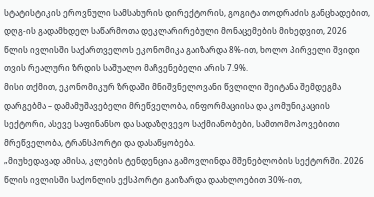სტატისტიკის ეროვნული სამსახურის დირექტორის, გოგიტა თოდრაძის განცხადებით, დღგ-ის გადამხდელ საწარმოთა დეკლარირებული მონაცემების მიხედვით, 2026 წლის ივლისში საქართველოს ეკონომიკა გაიზარდა 8%-ით, ხოლო პირველი შვიდი თვის რეალური ზრდის საშუალო მაჩვენებელი არის 7.9%.
მისი თქმით, ეკონომიკურ ზრდაში მნიშვნელოვანი წვლილი შეიტანა შემდეგმა დარგებმა – დამამუშავებელი მრეწველობა, ინფორმაციისა და კომუნიკაციის სექტორი, ასევე საფინანსო და სადაზღვევო საქმიანობები, სამთომოპოვებითი მრეწველობა, ტრანსპორტი და დასაწყობება.
„მიუხედავად ამისა, კლების ტენდენცია გამოვლინდა მშენებლობის სექტორში. 2026 წლის ივლისში საქონლის ექსპორტი გაიზარდა დაახლოებით 30%-ით,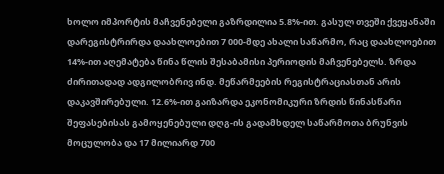ხოლო იმპორტის მაჩვენებელი გაზრდილია 5.8%-ით. გასულ თვეში ქვეყანაში დარეგისტრირდა დაახლოებით 7 000-მდე ახალი საწარმო, რაც დაახლოებით 14%-ით აღემატება წინა წლის შესაბამისი პერიოდის მაჩვენებელს. ზრდა ძირითადად ადგილობრივ ინდ. მეწარმეების რეგისტრაციასთან არის დაკავშირებული. 12.6%-ით გაიზარდა ეკონომიკური ზრდის წინასწარი შეფასებისას გამოყენებული დღგ-ის გადამხდელ საწარმოთა ბრუნვის მოცულობა და 17 მილიარდ 700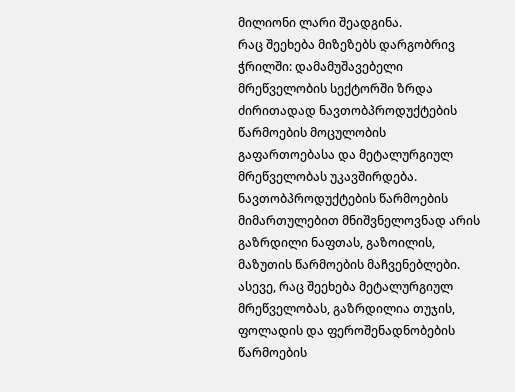მილიონი ლარი შეადგინა.
რაც შეეხება მიზეზებს დარგობრივ ჭრილში: დამამუშავებელი მრეწველობის სექტორში ზრდა ძირითადად ნავთობპროდუქტების წარმოების მოცულობის გაფართოებასა და მეტალურგიულ მრეწველობას უკავშირდება. ნავთობპროდუქტების წარმოების მიმართულებით მნიშვნელოვნად არის გაზრდილი ნაფთას, გაზოილის, მაზუთის წარმოების მაჩვენებლები. ასევე, რაც შეეხება მეტალურგიულ მრეწველობას, გაზრდილია თუჯის, ფოლადის და ფეროშენადნობების წარმოების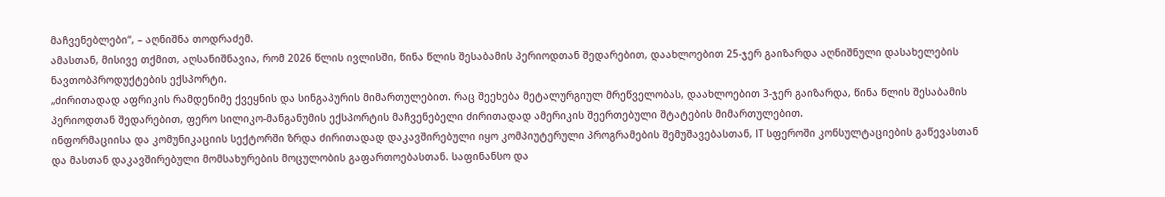მაჩვენებლები“, – აღნიშნა თოდრაძემ.
ამასთან, მისივე თქმით, აღსანიშნავია, რომ 2026 წლის ივლისში, წინა წლის შესაბამის პერიოდთან შედარებით, დაახლოებით 25-ჯერ გაიზარდა აღნიშნული დასახელების ნავთობპროდუქტების ექსპორტი.
„ძირითადად აფრიკის რამდენიმე ქვეყნის და სინგაპურის მიმართულებით. რაც შეეხება მეტალურგიულ მრეწველობას, დაახლოებით 3-ჯერ გაიზარდა, წინა წლის შესაბამის პერიოდთან შედარებით, ფერო სილიკო-მანგანუმის ექსპორტის მაჩვენებელი ძირითადად ამერიკის შეერთებული შტატების მიმართულებით.
ინფორმაციისა და კომუნიკაციის სექტორში ზრდა ძირითადად დაკავშირებული იყო კომპიუტერული პროგრამების შემუშავებასთან, IT სფეროში კონსულტაციების გაწევასთან და მასთან დაკავშირებული მომსახურების მოცულობის გაფართოებასთან. საფინანსო და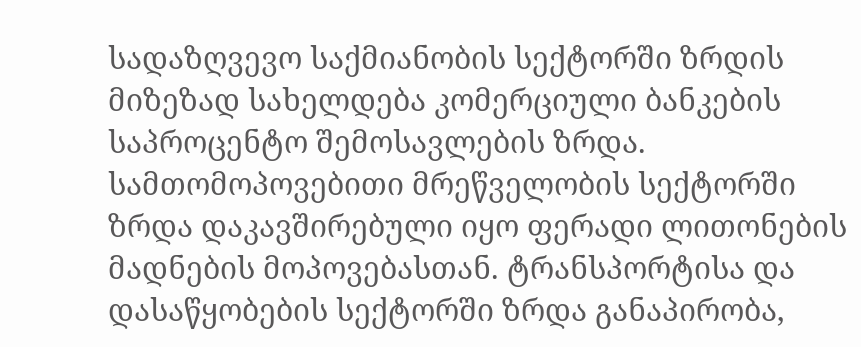სადაზღვევო საქმიანობის სექტორში ზრდის მიზეზად სახელდება კომერციული ბანკების საპროცენტო შემოსავლების ზრდა. სამთომოპოვებითი მრეწველობის სექტორში ზრდა დაკავშირებული იყო ფერადი ლითონების მადნების მოპოვებასთან. ტრანსპორტისა და დასაწყობების სექტორში ზრდა განაპირობა,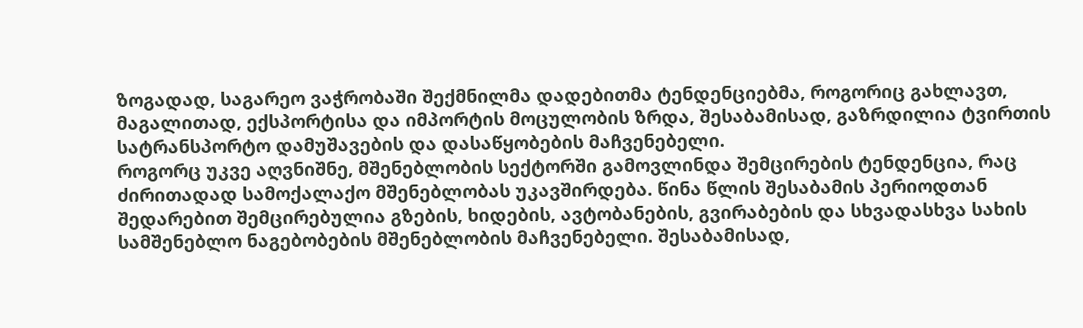ზოგადად, საგარეო ვაჭრობაში შექმნილმა დადებითმა ტენდენციებმა, როგორიც გახლავთ, მაგალითად, ექსპორტისა და იმპორტის მოცულობის ზრდა, შესაბამისად, გაზრდილია ტვირთის სატრანსპორტო დამუშავების და დასაწყობების მაჩვენებელი.
როგორც უკვე აღვნიშნე, მშენებლობის სექტორში გამოვლინდა შემცირების ტენდენცია, რაც ძირითადად სამოქალაქო მშენებლობას უკავშირდება. წინა წლის შესაბამის პერიოდთან შედარებით შემცირებულია გზების, ხიდების, ავტობანების, გვირაბების და სხვადასხვა სახის სამშენებლო ნაგებობების მშენებლობის მაჩვენებელი. შესაბამისად,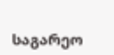საგარეო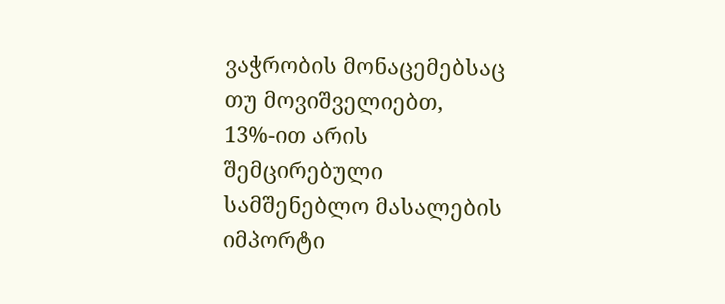ვაჭრობის მონაცემებსაც თუ მოვიშველიებთ, 13%-ით არის შემცირებული სამშენებლო მასალების იმპორტი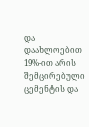და დაახლოებით 19%-ით არის შემცირებული ცემენტის და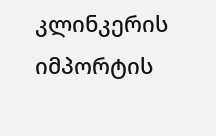კლინკერის იმპორტის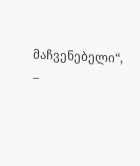მაჩვენებელი“, –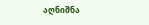აღნიშნა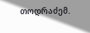თოდრაძემ.